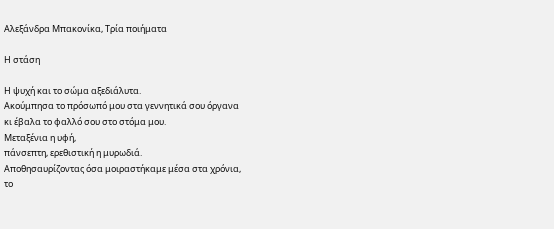Αλεξάνδρα Μπακονίκα, Τρία ποιήματα

Η στάση

Η ψυχή και το σώμα αξεδιάλυτα.
Ακούμπησα το πρόσωπό μου στα γεννητικά σου όργανα
κι έβαλα το φαλλό σου στο στόμα μου.
Μεταξένια η υφή,
πάνσεπτη, ερεθιστική η μυρωδιά.
Αποθησαυρίζοντας όσα μοιραστήκαμε μέσα στα χρόνια,
το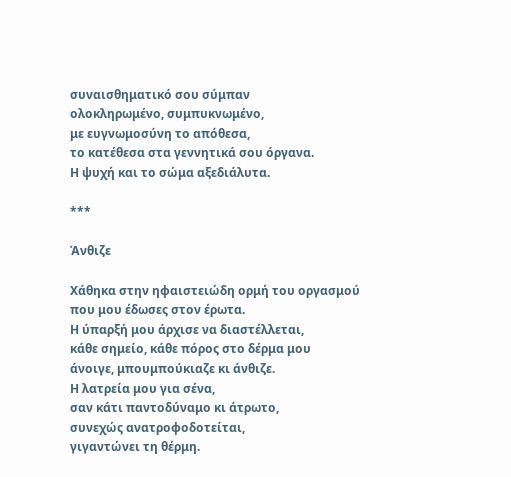συναισθηματικό σου σύμπαν
ολοκληρωμένο, συμπυκνωμένο,
με ευγνωμοσύνη το απόθεσα,
το κατέθεσα στα γεννητικά σου όργανα.
Η ψυχή και το σώμα αξεδιάλυτα.

***

Άνθιζε

Χάθηκα στην ηφαιστειώδη ορμή του οργασμού
που μου έδωσες στον έρωτα.
Η ύπαρξή μου άρχισε να διαστέλλεται,
κάθε σημείο, κάθε πόρος στο δέρμα μου
άνοιγε, μπουμπούκιαζε κι άνθιζε.
Η λατρεία μου για σένα,
σαν κάτι παντοδύναμο κι άτρωτο,
συνεχώς ανατροφοδοτείται,
γιγαντώνει τη θέρμη.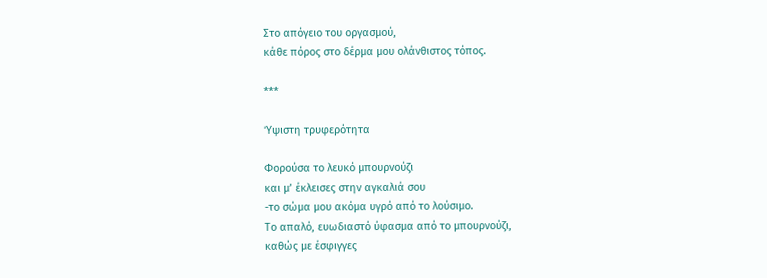Στο απόγειο του οργασμού,
κάθε πόρος στο δέρμα μου ολάνθιστος τόπος.

***

Ύψιστη τρυφερότητα

Φορούσα το λευκό μπουρνούζι
και μ’ έκλεισες στην αγκαλιά σου
-το σώμα μου ακόμα υγρό από το λούσιμο.
Το απαλό, ευωδιαστό ύφασμα από το μπουρνούζι,
καθώς με έσφιγγες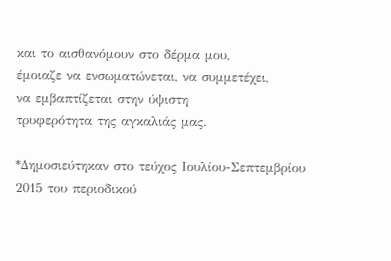και το αισθανόμουν στο δέρμα μου,
έμοιαζε να ενσωματώνεται, να συμμετέχει,
να εμβαπτίζεται στην ύψιστη
τρυφερότητα της αγκαλιάς μας.

*Δημοσιεύτηκαν στο τεύχος Ιουλίου-Σεπτεμβρίου 2015 του περιοδικού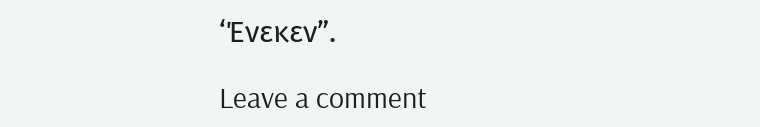‘Ένεκεν”.

Leave a comment